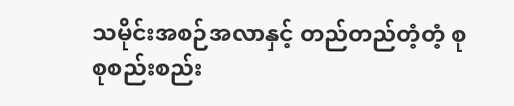သမိုင်းအစဉ်အလာနှင့် တည်တည်တံ့တံ့ စုစုစည်းစည်း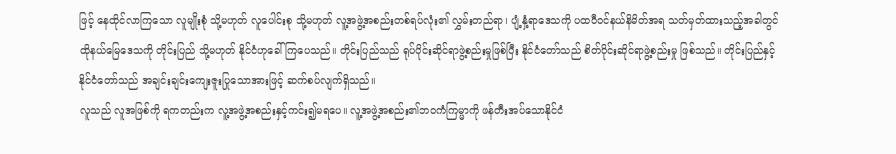ဖြင့် နေထိုင်လာကြသော လူမျိုးစုံ သို့မဟုတ် လူပေါင်းစု သို့မဟုတ် လူ့အဖွဲ့အစည်းတစ်ရပ်လုံး၏ လွှမ်းတည်ရာ၊ ပျံ့နှံ့ရာဒေသကို ပထဝီဝင်နယ်နိမိတ်အရ သတ်မှတ်ထားသည့်အခါတွင် ထိုနယ်မြေဒေသကို တိုင်းပြည် သို့မဟုတ် နိုင်ငံဟုခေါ်ကြပေသည်။ တိုင်းပြည်သည် ရုပ်ပိုင်းဆိုင်ရာဖွဲ့စည်းမှုဖြစ်ပြီး နိုင်ငံတော်သည် စိတ်ပိုင်းဆိုင်ရာဖွဲ့စည်းမှု ဖြစ်သည်။ တိုင်းပြည်နှင့်နိုင်ငံတော်သည် အချင်းချင်းကျေးဇူးပြုသောအားဖြင့် ဆက်စပ်လျက်ရှိသည်။
လူသည် လူအဖြစ်ကို ရကတည်းက လူ့အဖွဲ့အစည်းနှင့်ကင်း၍မရပေ။ လူ့အဖွဲ့အစည်း၏ဘဝကံကြမ္မာကို ဖန်တီးအပ်သောနိုင်ငံ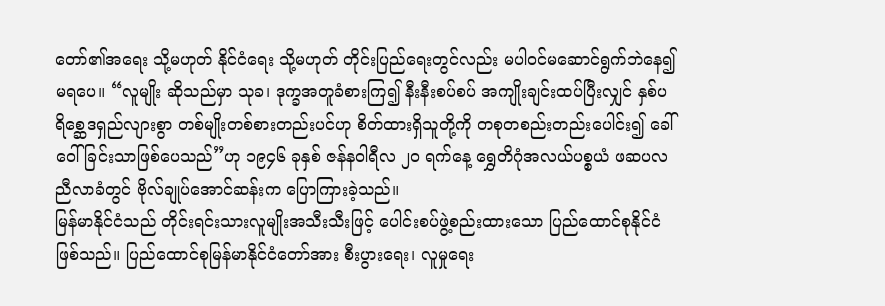တော်၏အရေး သို့မဟုတ် နိုင်ငံရေး သို့မဟုတ် တိုင်းပြည်ရေးတွင်လည်း မပါဝင်မဆောင်ရွက်ဘဲနေ၍မရပေ။ “လူမျိုး ဆိုသည်မှာ သုခ၊ ဒုက္ခအတူခံစားကြ၍ နီးနီးစပ်စပ် အကျိုးချင်းထပ်ပြီးလျှင် နှစ်ပရိစ္ဆေဒရှည်လျားစွာ တစ်မျိုးတစ်စားတည်းပင်ဟု စိတ်ထားရှိသူတို့ကို တစုတစည်းတည်းပေါင်း၍ ခေါ်ဝေါ်ခြင်းသာဖြစ်ပေသည်”ဟု ၁၉၄၆ ခုနှစ် ဇန်နဝါရီလ ၂၀ ရက်နေ့ ရွှေတိဂုံအလယ်ပစ္စယံ ဖဆပလညီလာခံတွင် ဗိုလ်ချုပ်အောင်ဆန်းက ပြောကြားခဲ့သည်။
မြန်မာနိုင်ငံသည် တိုင်းရင်းသားလူမျိုးအသီးသီးဖြင့် ပေါင်းစပ်ဖွဲ့စည်းထားသော ပြည်ထောင်စုနိုင်ငံဖြစ်သည်။ ပြည်ထောင်စုမြန်မာနိုင်ငံတော်အား စီးပွားရေး၊ လူမှုရေး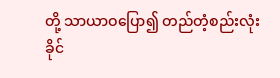တို့ သာယာဝပြော၍ တည်တံ့စည်းလုံးခိုင်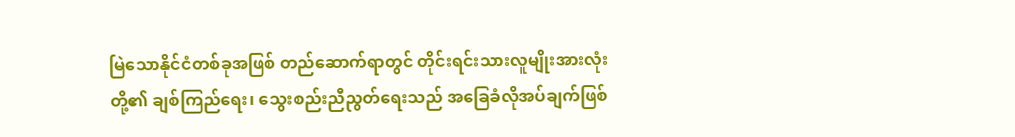မြဲသောနိုင်ငံတစ်ခုအဖြစ် တည်ဆောက်ရာတွင် တိုင်းရင်းသားလူမျိုးအားလုံးတို့၏ ချစ်ကြည်ရေး၊ သွေးစည်းညီညွတ်ရေးသည် အခြေခံလိုအပ်ချက်ဖြစ်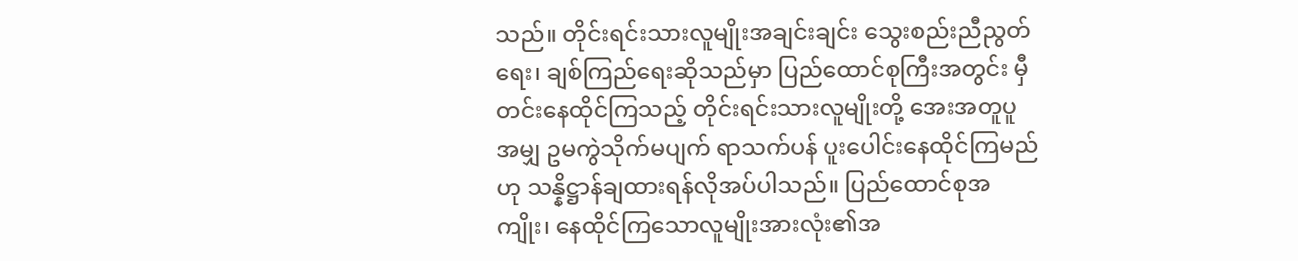သည်။ တိုင်းရင်းသားလူမျိုးအချင်းချင်း သွေးစည်းညီညွတ်ရေး၊ ချစ်ကြည်ရေးဆိုသည်မှာ ပြည်ထောင်စုကြီးအတွင်း မှီတင်းနေထိုင်ကြသည့် တိုင်းရင်းသားလူမျိုးတို့ အေးအတူပူအမျှ ဥမကွဲသိုက်မပျက် ရာသက်ပန် ပူးပေါင်းနေထိုင်ကြမည်ဟု သန္နိဋ္ဌာန်ချထားရန်လိုအပ်ပါသည်။ ပြည်ထောင်စုအကျိုး၊ နေထိုင်ကြသောလူမျိုးအားလုံး၏အ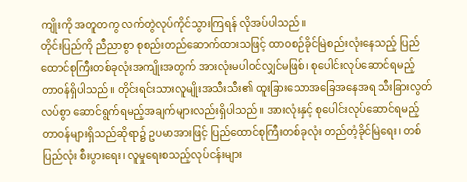ကျိုးကို အတူတကွ လက်တွဲလုပ်ကိုင်သွားကြရန် လိုအပ်ပါသည်။
တိုင်းပြည်ကို ညီညာစွာ စုစည်းတည်ဆောက်ထားသဖြင့် ထာဝစဉ်ခိုင်မြဲစည်းလုံးနေသည့် ပြည်ထောင်စုကြီးတစ်ခုလုံးအကျိုးအတွက် အားလုံးမပါဝင်လျှင်မဖြစ်၊ စုပေါင်းလုပ်ဆောင်ရမည့် တာဝန်ရှိပါသည်။ တိုင်းရင်းသားလူမျိုးအသီးသီး၏ ထူးခြားသောအခြေအနေအရ သီးခြားလွတ်လပ်စွာ ဆောင်ရွက်ရမည့်အချက်များလည်းရှိပါသည်။ အားလုံးနှင့် စုပေါင်းလုပ်ဆောင်ရမည့် တာဝန်များရှိသည်ဆိုရာ၌ ဥပမာအားဖြင့် ပြည်ထောင်စုကြီးတစ်ခုလုံး တည်တံ့ခိုင်မြဲရေး၊ တစ်ပြည်လုံး စီးပွားရေး၊ လူမှုရေးစသည့်လုပ်ငန်းများ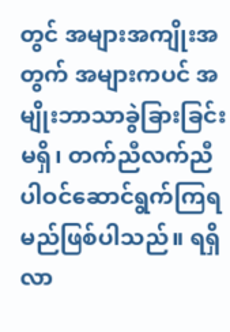တွင် အများအကျိုးအတွက် အများကပင် အမျိုးဘာသာခွဲခြားခြင်းမရှိ၊ တက်ညီလက်ညီ ပါဝင်ဆောင်ရွက်ကြရမည်ဖြစ်ပါသည်။ ရရှိလာ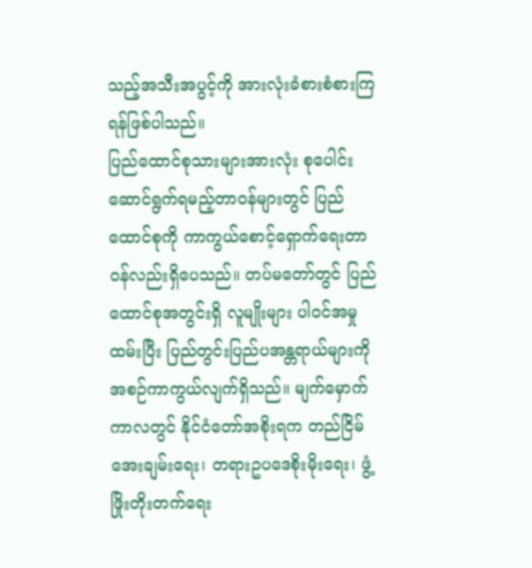သည့်အသီးအပွင့်ကို အားလုံးခံစားစံစားကြရန်ဖြစ်ပါသည်။
ပြည်ထောင်စုသားများအားလုံး စုပေါင်းဆောင်ရွက်ရမည့်တာဝန်များတွင် ပြည်ထောင်စုကို ကာကွယ်စောင့်ရှောက်ရေးတာဝန်လည်းရှိပေသည်။ တပ်မတော်တွင် ပြည်ထောင်စုအတွင်းရှိ လူမျိုးများ ပါဝင်အမှုထမ်းပြီး ပြည်တွင်းပြည်ပအန္တရာယ်များကို အစဉ်ကာကွယ်လျက်ရှိသည်။ မျက်မှောက်ကာလတွင် နိုင်ငံတော်အစိုးရက တည်ငြိမ်အေးချမ်းရေး၊ တရားဥပဒေစိုးမိုးရေး၊ ဖွံ့ဖြိုးတိုးတက်ရေး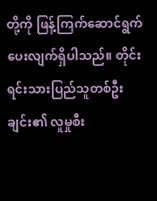တို့ကို ဖြန့်ကြက်ဆောင်ရွက်ပေးလျက်ရှိပါသည်။ တိုင်းရင်းသားပြည်သူတစ်ဦးချင်း၏ လူမှုစီး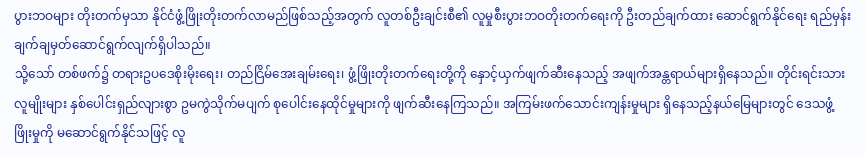ပွားဘဝများ တိုးတက်မှသာ နိုင်ငံဖွံ့ဖြိုးတိုးတက်လာမည်ဖြစ်သည့်အတွက် လူတစ်ဦးချင်းစီ၏ လူမှုစီးပွားဘဝတိုးတက်ရေးကို ဦးတည်ချက်ထား ဆောင်ရွက်နိုင်ရေး ရည်မှန်းချက်ချမှတ်ဆောင်ရွက်လျက်ရှိပါသည်။
သို့သော် တစ်ဖက်၌ တရားဥပဒေစိုးမိုးရေး၊ တည်ငြိမ်အေးချမ်းရေး၊ ဖွံ့ဖြိုးတိုးတက်ရေးတို့ကို နှောင့်ယှက်ဖျက်ဆီးနေသည့် အဖျက်အန္တရာယ်များရှိနေသည်။ တိုင်းရင်းသားလူမျိုးများ နှစ်ပေါင်းရှည်လျားစွာ ဥမကွဲသိုက်မပျက် စုပေါင်းနေထိုင်မှုများကို ဖျက်ဆီးနေကြသည်။ အကြမ်းဖက်သောင်းကျန်းမှုများ ရှိနေသည့်နယ်မြေများတွင် ဒေသဖွံ့ဖြိုးမှုကို မဆောင်ရွက်နိုင်သဖြင့် လူ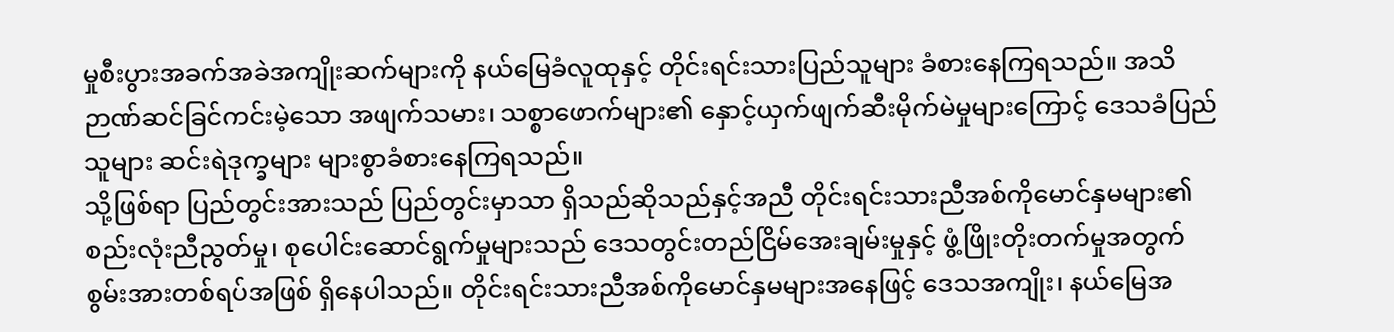မှုစီးပွားအခက်အခဲအကျိုးဆက်များကို နယ်မြေခံလူထုနှင့် တိုင်းရင်းသားပြည်သူများ ခံစားနေကြရသည်။ အသိဉာဏ်ဆင်ခြင်ကင်းမဲ့သော အဖျက်သမား၊ သစ္စာဖောက်များ၏ နှောင့်ယှက်ဖျက်ဆီးမိုက်မဲမှုများကြောင့် ဒေသခံပြည်သူများ ဆင်းရဲဒုက္ခများ များစွာခံစားနေကြရသည်။
သို့ဖြစ်ရာ ပြည်တွင်းအားသည် ပြည်တွင်းမှာသာ ရှိသည်ဆိုသည်နှင့်အညီ တိုင်းရင်းသားညီအစ်ကိုမောင်နှမများ၏ စည်းလုံးညီညွတ်မှု၊ စုပေါင်းဆောင်ရွက်မှုများသည် ဒေသတွင်းတည်ငြိမ်အေးချမ်းမှုနှင့် ဖွံ့ဖြိုးတိုးတက်မှုအတွက် စွမ်းအားတစ်ရပ်အဖြစ် ရှိနေပါသည်။ တိုင်းရင်းသားညီအစ်ကိုမောင်နှမများအနေဖြင့် ဒေသအကျိုး၊ နယ်မြေအ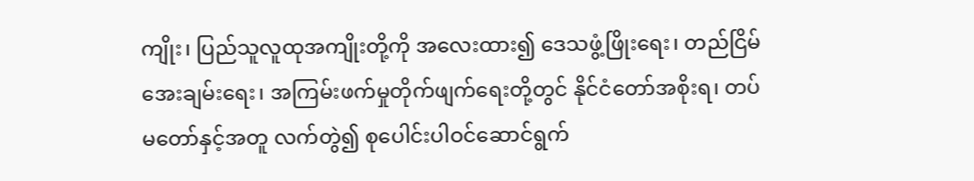ကျိုး၊ ပြည်သူလူထုအကျိုးတို့ကို အလေးထား၍ ဒေသဖွံ့ဖြိုးရေး၊ တည်ငြိမ်အေးချမ်းရေး၊ အကြမ်းဖက်မှုတိုက်ဖျက်ရေးတို့တွင် နိုင်ငံတော်အစိုးရ၊ တပ်မတော်နှင့်အတူ လက်တွဲ၍ စုပေါင်းပါဝင်ဆောင်ရွက်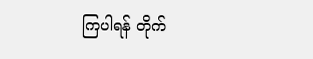ကြပါရန် တိုက်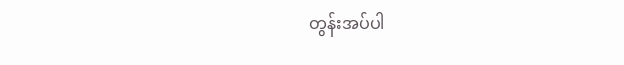တွန်းအပ်ပါ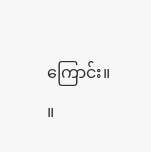ကြောင်း။ ။